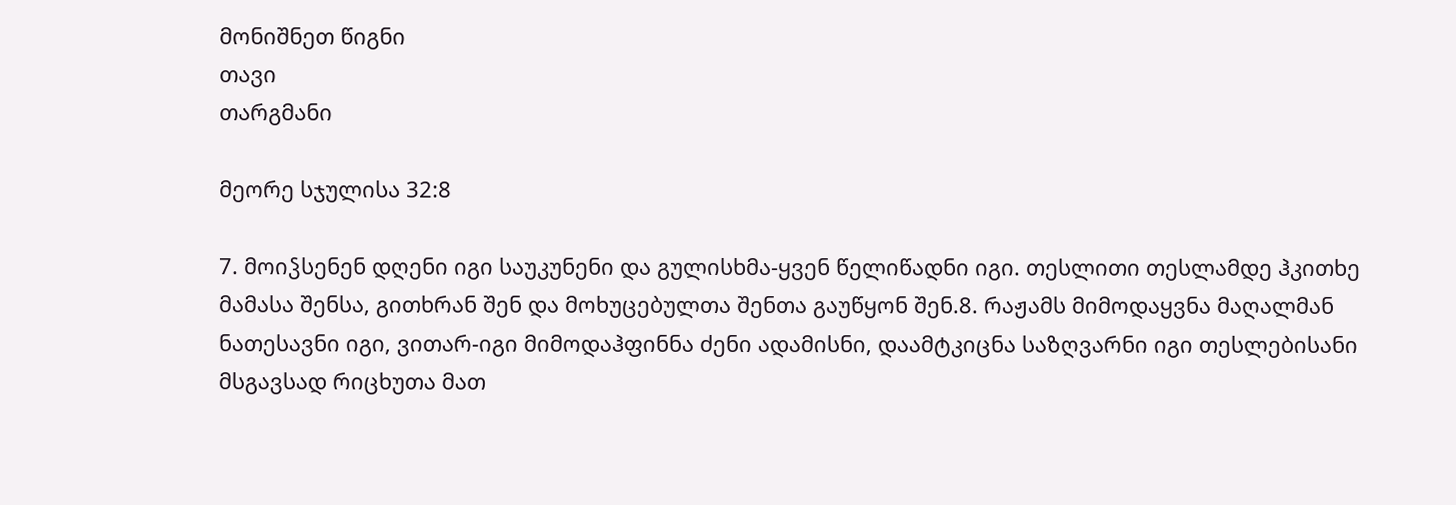მონიშნეთ წიგნი
თავი
თარგმანი

მეორე სჯულისა 32:8

7. მოიჴსენენ დღენი იგი საუკუნენი და გულისხმა-ყვენ წელიწადნი იგი. თესლითი თესლამდე ჰკითხე მამასა შენსა, გითხრან შენ და მოხუცებულთა შენთა გაუწყონ შენ.8. რაჟამს მიმოდაყვნა მაღალმან ნათესავნი იგი, ვითარ-იგი მიმოდაჰფინნა ძენი ადამისნი, დაამტკიცნა საზღვარნი იგი თესლებისანი მსგავსად რიცხუთა მათ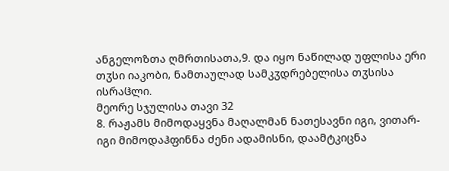ანგელოზთა ღმრთისათა,9. და იყო ნაწილად უფლისა ერი თჳსი იაკობი, ნამთაულად სამკჳდრებელისა თჳსისა ისრაჱლი.
მეორე სჯულისა თავი 32
8. რაჟამს მიმოდაყვნა მაღალმან ნათესავნი იგი, ვითარ-იგი მიმოდაჰფინნა ძენი ადამისნი, დაამტკიცნა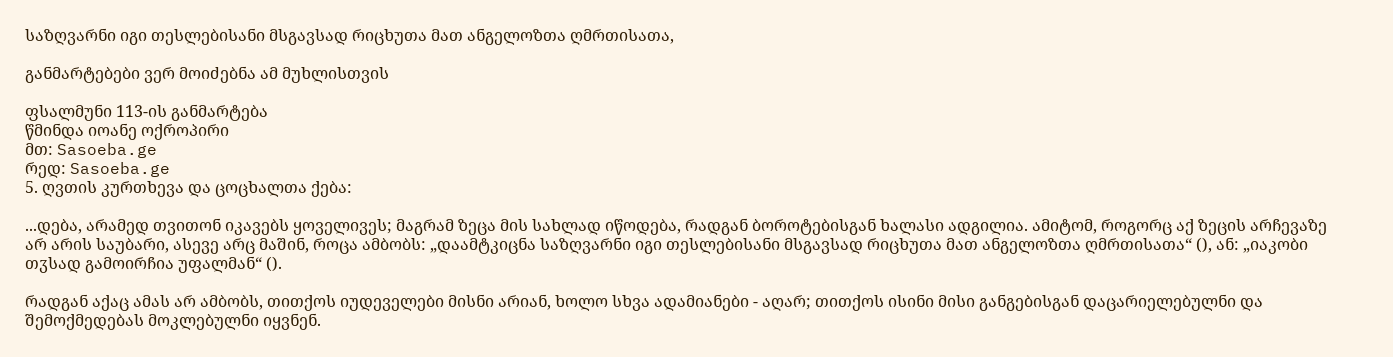საზღვარნი იგი თესლებისანი მსგავსად რიცხუთა მათ ანგელოზთა ღმრთისათა,

განმარტებები ვერ მოიძებნა ამ მუხლისთვის

ფსალმუნი 113-ის განმარტება
წმინდა იოანე ოქროპირი
მთ: Sasoeba.ge
რედ: Sasoeba.ge
5. ღვთის კურთხევა და ცოცხალთა ქება:

...დება, არამედ თვითონ იკავებს ყოველივეს; მაგრამ ზეცა მის სახლად იწოდება, რადგან ბოროტებისგან ხალასი ადგილია. ამიტომ, როგორც აქ ზეცის არჩევაზე არ არის საუბარი, ასევე არც მაშინ, როცა ამბობს: „დაამტკიცნა საზღვარნი იგი თესლებისანი მსგავსად რიცხუთა მათ ანგელოზთა ღმრთისათა“ (), ან: „იაკობი თჳსად გამოირჩია უფალმან“ ().

რადგან აქაც ამას არ ამბობს, თითქოს იუდეველები მისნი არიან, ხოლო სხვა ადამიანები - აღარ; თითქოს ისინი მისი განგებისგან დაცარიელებულნი და შემოქმედებას მოკლებულნი იყვნენ.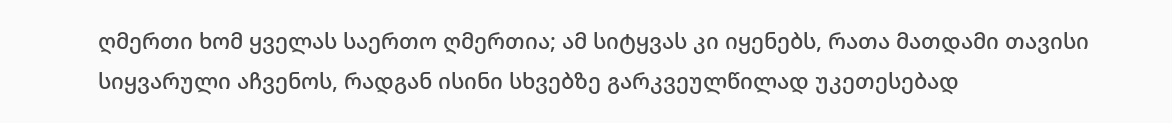ღმერთი ხომ ყველას საერთო ღმერთია; ამ სიტყვას კი იყენებს, რათა მათდამი თავისი სიყვარული აჩვენოს, რადგან ისინი სხვებზე გარკვეულწილად უკეთესებად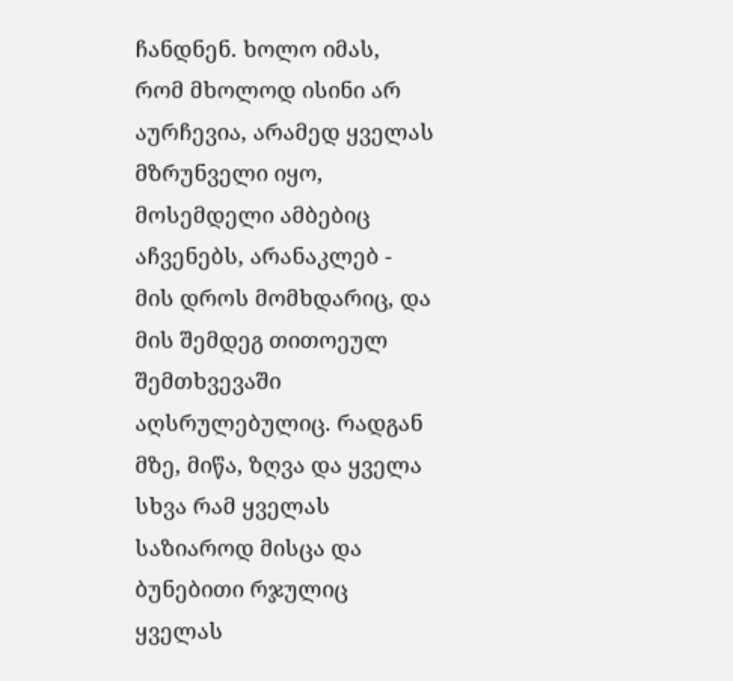ჩანდნენ. ხოლო იმას, რომ მხოლოდ ისინი არ აურჩევია, არამედ ყველას მზრუნველი იყო, მოსემდელი ამბებიც აჩვენებს, არანაკლებ - მის დროს მომხდარიც, და მის შემდეგ თითოეულ შემთხვევაში აღსრულებულიც. რადგან მზე, მიწა, ზღვა და ყველა სხვა რამ ყველას საზიაროდ მისცა და ბუნებითი რჯულიც ყველას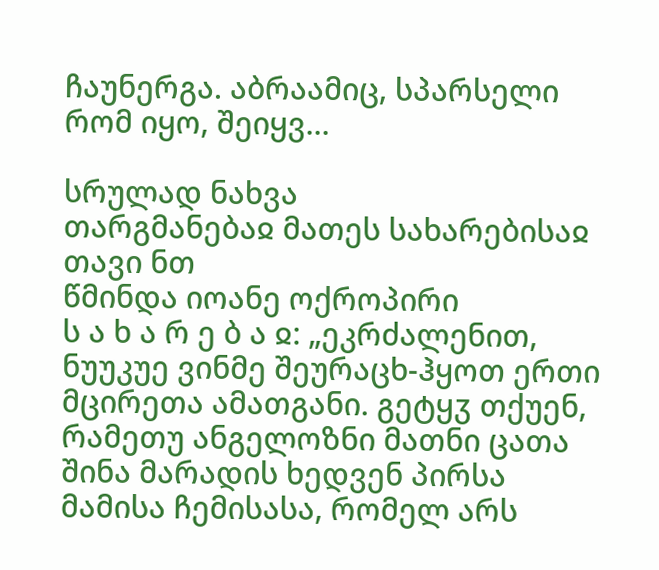ჩაუნერგა. აბრაამიც, სპარსელი რომ იყო, შეიყვ...

სრულად ნახვა
თარგმანებაჲ მათეს სახარებისაჲ თავი ნთ
წმინდა იოანე ოქროპირი
ს ა ხ ა რ ე ბ ა ჲ: „ეკრძალენით, ნუუკუე ვინმე შეურაცხ-ჰყოთ ერთი მცირეთა ამათგანი. გეტყჳ თქუენ, რამეთუ ანგელოზნი მათნი ცათა შინა მარადის ხედვენ პირსა მამისა ჩემისასა, რომელ არს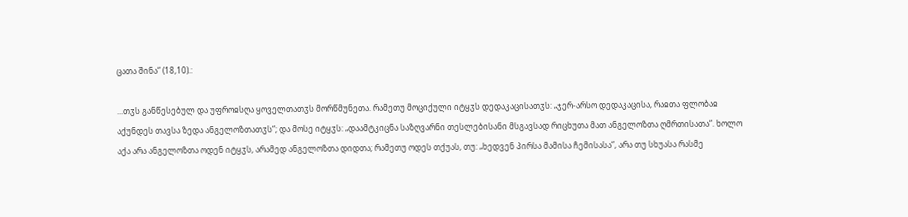ცათა შინა“ (18,10).:

...თჳს განწესებულ და უფროჲსღა ყოველთათჳს მორწმუნეთა. რამეთუ მოციქული იტყჳს დედაკაცისათჳს: „ჯერ-არსო დედაკაცისა, რაჲთა ფლობაჲ აქუნდეს თავსა ზედა ანგელოზთათჳს“; და მოსე იტყჳს: „დაამტკიცნა საზღვარნი თესლებისანი მსგავსად რიცხუთა მათ ანგელოზთა ღმრთისათა“. ხოლო აქა არა ანგელოზთა ოდენ იტყჳს, არამედ ანგელოზთა დიდთა; რამეთუ ოდეს თქუას, თუ: „ხედვენ პირსა მამისა ჩემისასა“, არა თუ სხუასა რასმე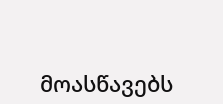მოასწავებს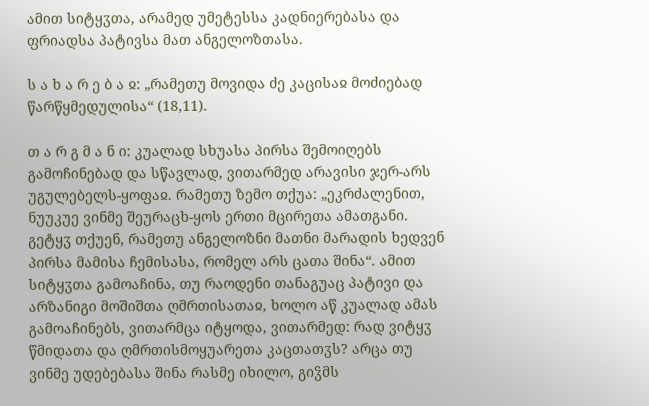ამით სიტყჳთა, არამედ უმეტესსა კადნიერებასა და ფრიადსა პატივსა მათ ანგელოზთასა.

ს ა ხ ა რ ე ბ ა ჲ: „რამეთუ მოვიდა ძე კაცისაჲ მოძიებად წარწყმედულისა“ (18,11).

თ ა რ გ მ ა ნ ი: კუალად სხუასა პირსა შემოიღებს გამოჩინებად და სწავლად, ვითარმედ არავისი ჯერ-არს უგულებელს-ყოფაჲ. რამეთუ ზემო თქუა: „ეკრძალენით, ნუუკუე ვინმე შეურაცხ-ყოს ერთი მცირეთა ამათგანი. გეტყჳ თქუენ, რამეთუ ანგელოზნი მათნი მარადის ხედვენ პირსა მამისა ჩემისასა, რომელ არს ცათა შინა“. ამით სიტყჳთა გამოაჩინა, თუ რაოდენი თანაგუაც პატივი და არზანიგი მოშიშთა ღმრთისათაჲ, ხოლო აწ კუალად ამას გამოაჩინებს, ვითარმცა იტყოდა, ვითარმედ: რად ვიტყჳ წმიდათა და ღმრთისმოყუარეთა კაცთათჳს? არცა თუ ვინმე უდებებასა შინა რასმე იხილო, გიჴმს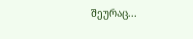შეურაც...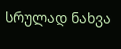სრულად ნახვა